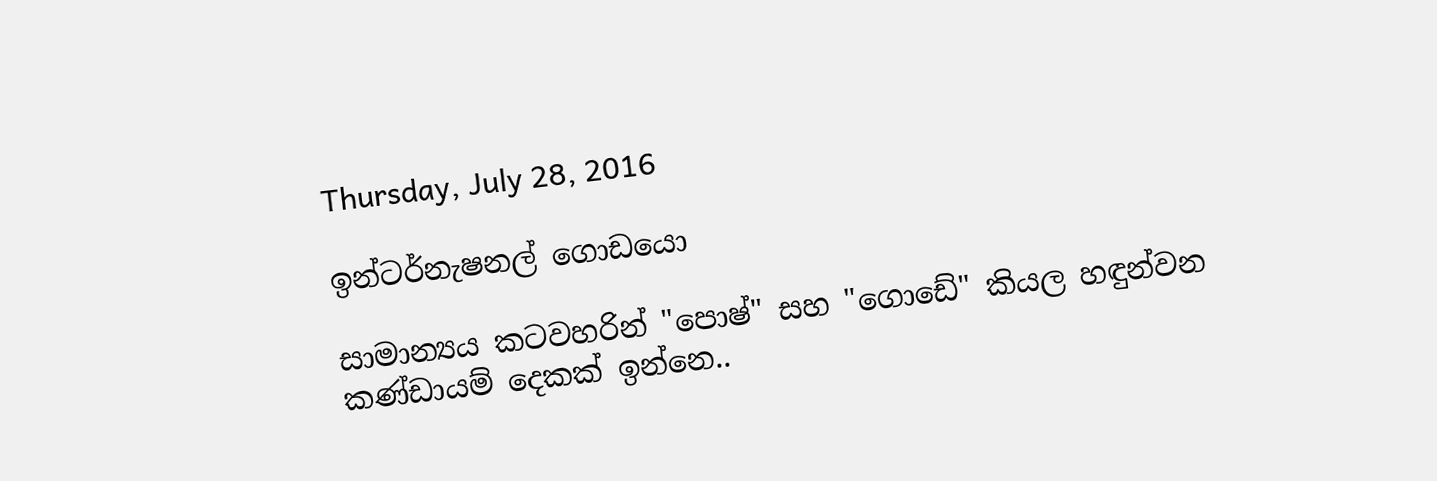Thursday, July 28, 2016

ඉන්ටර්නැෂනල් ගොඩයො

සාමාන්‍යය කටවහරින් "පොෂ්" සහ "ගොඩේ" කියල හඳුන්වන කණ්ඩායම් දෙකක් ඉන්නෙ..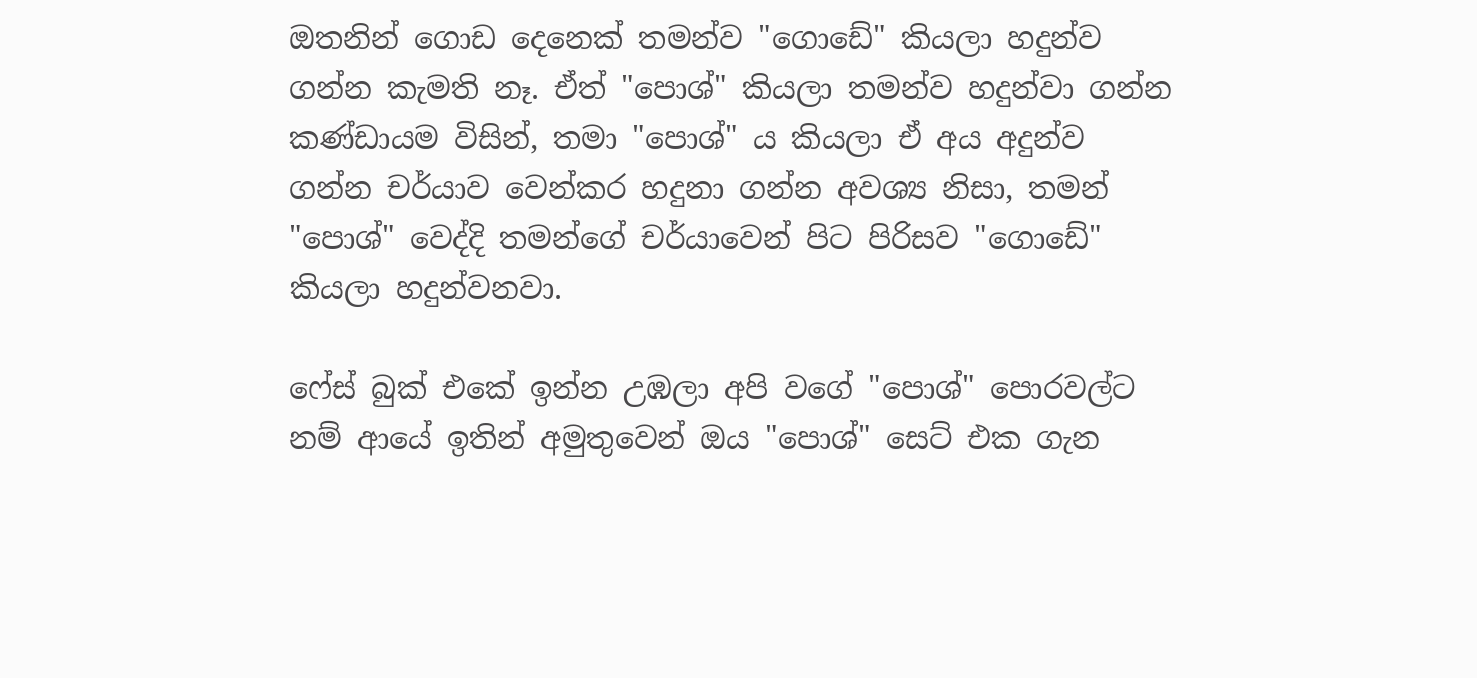ඔතනින් ගොඩ දෙනෙක් තමන්ව "ගොඩේ" කියලා හදුන්ව ගන්න කැමති නෑ. ඒත් "පොශ්" කියලා තමන්ව හදුන්වා ගන්න කණ්ඩායම විසින්, තමා "පොශ්" ය කියලා ඒ අය අදුන්ව ගන්න චර්යාව වෙන්කර හදුනා ගන්න අවශ්‍ය නිසා, තමන් "පොශ්" වෙද්දි තමන්ගේ චර්යාවෙන් පිට පිරිසව "ගොඩේ" කියලා හදුන්වනවා.

ෆේස් බුක් එකේ ඉන්න උඹලා අපි වගේ "පොශ්" පොරවල්ට නම් ආයේ ඉතින් අමුතුවෙන් ඔය "පොශ්" සෙට් එක ගැන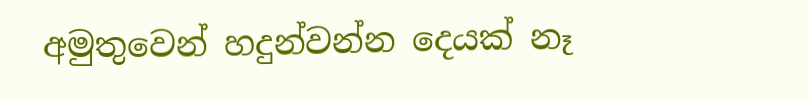අමුතුවෙන් හදුන්වන්න දෙයක් නෑ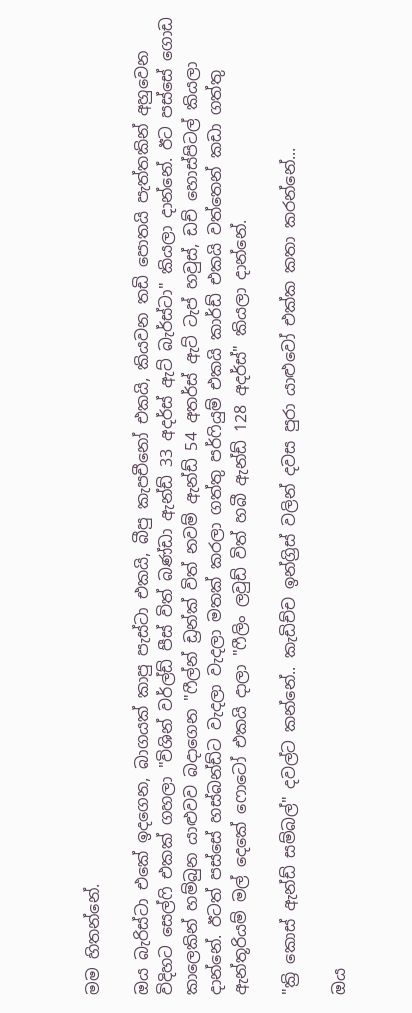මම හිතන්නේ.

ඔය බැරිස්ටා එකේ ඉදගෙන, බාගයක් කාපු පැස්ටා එකයි, බීපු කැපචීනෝ එකයි, කියවන තඩි පොතයි පැත්තකින් අහුවෙන විදිහට සෙල්ෆි එකක් ගහලා "විශින් වර්ල්ඩ් පීස් විත් බණ්ඩා ඇන්ඩ් 33 අදර්ස් ඇට් බැර්ස්ටා" කියලා දාන්නේ. ඊට පස්සේ ගොඩ කාලෙකින් හම්බුන යාළුවව බදාගෙන "ෆීල්න් ඩ්‍රන්ක් විත් නවම් ඇන්ඩ් 54 අතර්ස් ඇට් ටැප් හවුස්, ඩච් හොස්පිටල් කියලා දාන්නේ. ඊටත් පස්සේ හස්බන්ඩ්ට වැදලා වැදලා මතක් කරලා ගත්තු පර්ෆියුම් එකයි කාර්ඩ් එකයි වත්තෙන් කඩා ගත්තු ඇන්තූරියම් මල් දෙකේ ෆොටෝ එකයි දාලා "ෆීලිං ලවුඩ් විත් හබී ඇන්ඩ් 128 අදර්ස්" කියලා දාන්නේ.

"ක්‍රි කොස් ඇන්ඩ් සම්බල්" දවල්ට කන්නේ.. කැඩිච්ච ඉන්ග්‍රිස් වලින් දවස පුරා යාළුවෝ එක්ක කතා කරන්නේ...

ඔය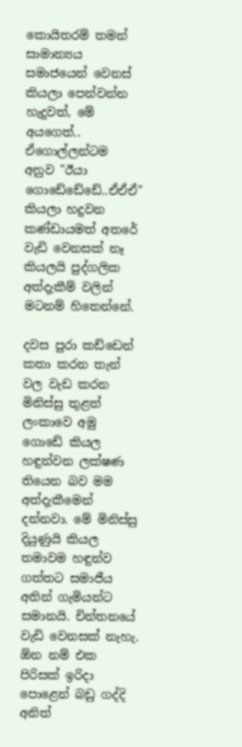කොයිතරම් තමන් සාමාන්‍යය සමාජයෙන් වෙනස් කියලා පෙන්වන්න හැදුවත්, මේ අයගෙත්.. ඒගොල්ලන්ටම අනුව "ඊයා ගොඩේඩේඩේ..ඒඒඒ" කියලා හදුවන කණ්ඩායමත් අතරේ වැඩි වෙනසක් නෑ කියලයි පුද්ගලික අත්දැකීම් වලින් මටනම් හිතෙන්නේ.

දවස පුරා කඩ්ඩෙන් කතා කරන තැන් වල වැඩ කරන මිනිස්සු තුළත් ලංකාවෙ අමු ගොඩේ කියල හඳුන්වන ලක්ෂණ තියෙන බව මම අත්දැකීමෙන් දන්නවා. මේ මිනිස්සු දියුණුයි කියල තමාවම හඳුන්ව ගත්තට සමාජීය අතින් ගැමියන්ට සමානයි. චින්තනයේ වැඩි වෙනසක් නැහැ. ඕන නම් එක පිරිසක් ඉරිදා පොළෙන් බඩු ගද්දි අනිත්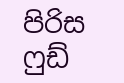පිරිස ෆුඩ්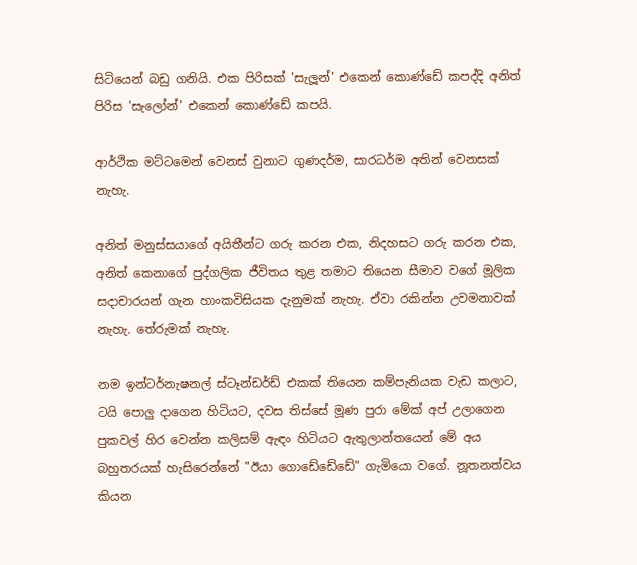සිටියෙන් බඩු ගනියි. එක පිරිසක් 'සැලූන්' එකෙන් කොණ්ඩේ කපද්දි අනිත් පිරිස 'සැලෝන්' එකෙන් කොණ්ඩේ කපයි.

ආර්ථික මට්ටමෙන් වෙනස් වුනාට ගුණදර්ම, සාරධර්ම අතින් වෙනසක් නැහැ.

අනිත් මනුස්සයාගේ අයිතීන්ට ගරු කරන එක, නිදහසට ගරු කරන එක, අනිත් කෙනාගේ පුද්ගලික ජීවිතය තුළ තමාට තියෙන සීමාව වගේ මූලික සදාචාරයන් ගැන හාංකවිසියක දැනුමක් නැහැ. ඒවා රකින්න උවමනාවක් නැහැ. තේරුමක් නැහැ.

නම ඉන්ටර්නැෂනල් ස්ටෑන්ඩර්ඩ් එකක් තියෙන කම්පැනියක වැඩ කලාට, ටයි පොලු දාගෙන හිටියට, දවස තිස්සේ මූණ පුරා මේක් අප් උලාගෙන පුකවල් හිර වෙන්න කලිසම් ඇඳං හිටියට ඇතුලාන්තයෙන් මේ අය බහුතරයක් හැසිරෙන්නේ "ඊයා ගොඩේඩේඩේ" ගැමියො වගේ. නූතනත්වය කියන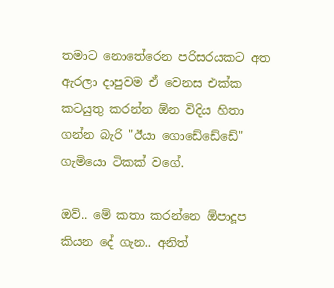තමාට නොතේරෙන පරිසරයකට අත ඇරලා දාපුවම ඒ වෙනස එක්ක කටයුතු කරන්න ඕන විදිය හිතා ගන්න බැරි "ඊයා ගොඩේඩේඩේ" ගැමියො ටිකක් වගේ.

ඔව්.. මේ කතා කරන්නෙ ඕපාදූප කියන දේ ගැන.. අනිත්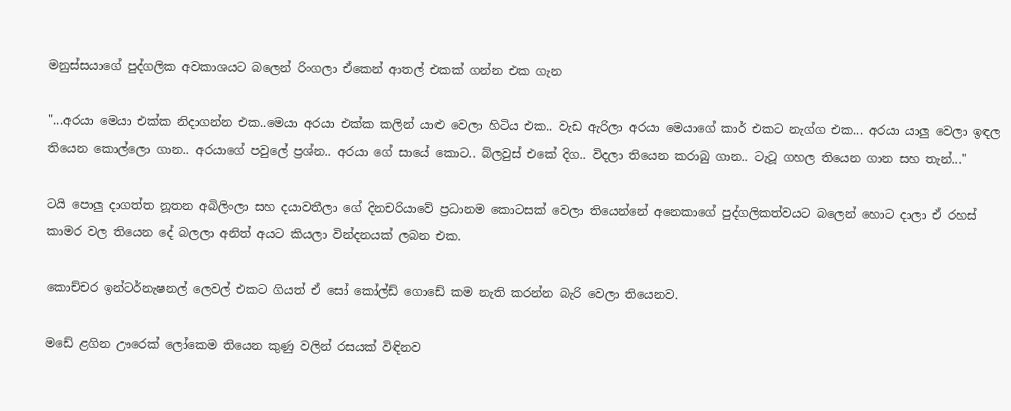මනුස්සයාගේ පුද්ගලික අවකාශයට බලෙන් රිංගලා ඒකෙන් ආතල් එකක් ගන්න එක ගැන

"...අරයා මෙයා එක්ක නිදාගන්න එක..මෙයා අරයා එක්ක කලින් යාළු වෙලා හිටිය එක.. වැඩ ඇරිලා අරයා මෙයාගේ කාර් එකට නැග්ග එක... අරයා යාලු වෙලා ඉඳල තියෙන කොල්ලො ගාන.. අරයාගේ පවුලේ ප්‍රශ්න.. අරයා ගේ සායේ කොට.. බ්ලවුස් එකේ දිග.. විදලා තියෙන කරාබු ගාන.. ටැටූ ගහල තියෙන ගාන සහ තැන්..."

ටයි පොලු දාගත්ත නූතන අබිලිංලා සහ දයාවතීලා ගේ දිනචරියාවේ ප්‍රධානම කොටසක් වෙලා තියෙන්නේ අනෙකාගේ පුද්ගලිකත්වයට බලෙන් හොට දාලා ඒ රහස් කාමර වල තියෙන දේ බලලා අනිත් අයට කියලා වින්දනයක් ලබන එක.

කොච්චර ඉන්ටර්නැෂනල් ලෙවල් එකට ගියත් ඒ සෝ කෝල්ඩ් ගොඩේ කම නැති කරන්න බැරි වෙලා තියෙනව.

මඩේ ළගින ඌරෙක් ලෝකෙම තියෙන කුණු වලින් රසයක් විඳිනව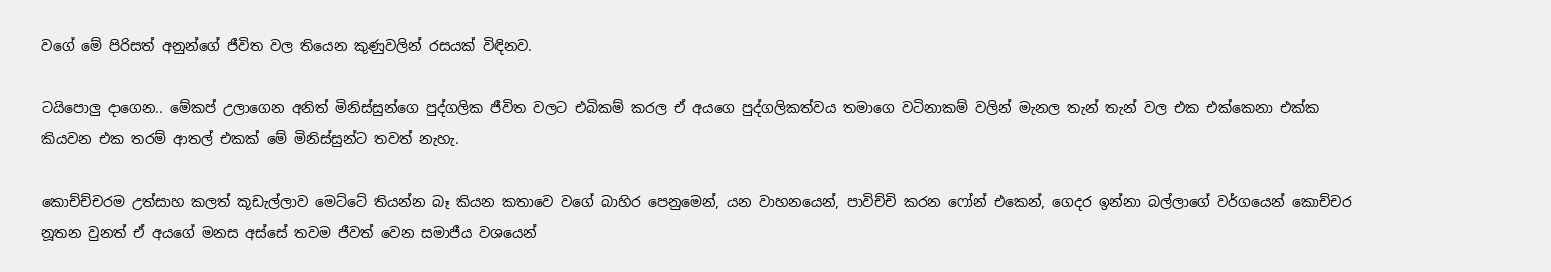වගේ මේ පිරිසත් අනුන්ගේ ජීවිත වල තියෙන කුණුවලින් රසයක් විඳිනව.

ටයිපොලු දාගෙන.. මේකප් උලාගෙන අනිත් මිනිස්සුන්ගෙ පුද්ගලික ජීවිත වලට එබිකම් කරල ඒ අයගෙ පුද්ගලිකත්වය තමාගෙ වටිනාකම් වලින් මැනල තැන් තැන් වල එක එක්කෙනා එක්ක කියවන එක තරම් ආතල් එකක් මේ මිනිස්සුන්ට තවත් නැහැ.

කොච්ච්චරම උත්සාහ කලත් කූඩැල්ලාව මෙට්ටේ තියන්න බෑ කියන කතාවෙ වගේ බාහිර පෙනුමෙන්, යන වාහනයෙන්, පාවිච්චි කරන ෆෝන් එකෙන්, ගෙදර ඉන්නා බල්ලාගේ වර්ගයෙන් කොච්චර නූතන වුනත් ඒ අයගේ මනස අස්සේ තවම ජීවත් වෙන සමාජීය වශයෙන්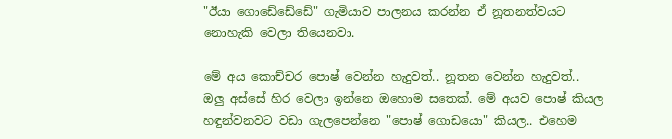"ඊයා ගොඩේඩේඩේ" ගැමියාව පාලනය කරන්න ඒ නූතනත්වයට නොහැකි වෙලා තියෙනවා.

මේ අය කොච්චර පොෂ් වෙන්න හැදුවත්.. නූතන වෙන්න හැදුවත්.. ඔලු අස්සේ හිර වෙලා ඉන්නෙ ඔහොම සතෙක්. මේ අයව පොෂ් කියල හඳුන්වනවට වඩා ගැලපෙන්නෙ "පොෂ් ගොඩයො" කියල.. එහෙම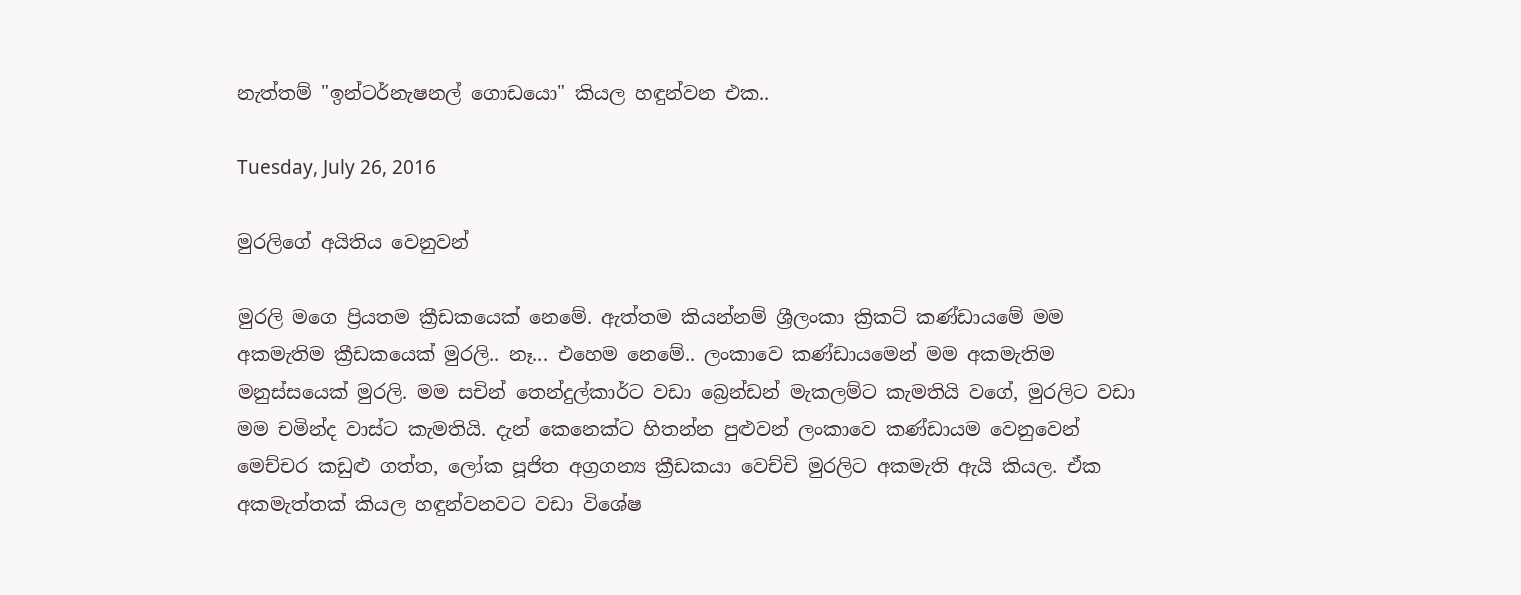නැත්තම් "ඉන්ටර්නැෂනල් ගොඩයො" කියල හඳුන්වන එක..

Tuesday, July 26, 2016

මුරලිගේ අයිතිය වෙනුවන්

මුරලි මගෙ ප්‍රියතම ක්‍රීඩකයෙක් නෙමේ. ඇත්තම කියන්නම් ශ්‍රීලංකා ක්‍රිකට් කණ්ඩායමේ මම අකමැතිම ක්‍රීඩකයෙක් මුරලි.. නෑ... එහෙම නෙමේ.. ලංකාවෙ කණ්ඩායමෙන් මම අකමැතිම මනුස්සයෙක් මුරලි. මම සචින් තෙන්දුල්කාර්ට වඩා බ්‍රෙන්ඩන් මැකලම්ට කැමතියි වගේ, මුරලිට වඩා මම චමින්ද වාස්ට කැමතියි. දැන් කෙනෙක්ට හිතන්න පුළුවන් ලංකාවෙ කණ්ඩායම වෙනුවෙන් මෙච්චර කඩුළු ගත්ත, ලෝක පූජිත අග්‍රගන්‍ය ක්‍රීඩකයා වෙච්චි මුරලිට අකමැති ඇයි කියල. ඒක අකමැත්තක් කියල හඳුන්වනවට වඩා විශේෂ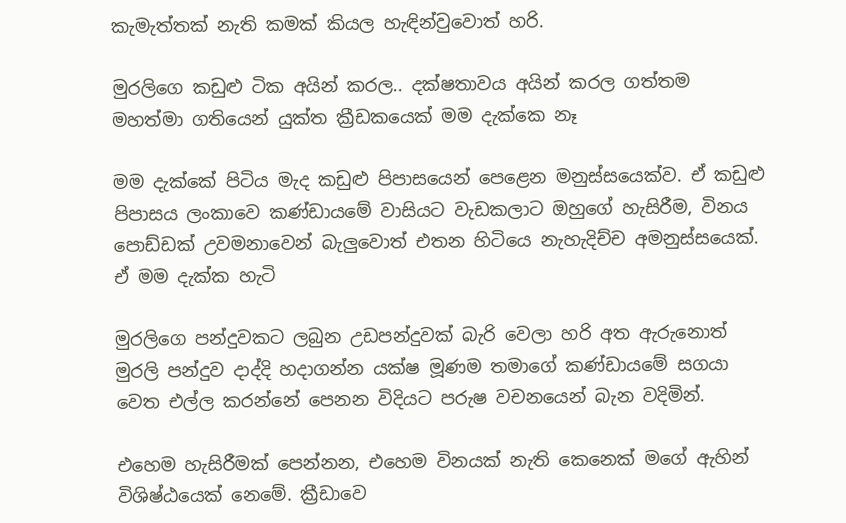කැමැත්තක් නැති කමක් කියල හැඳින්වුවොත් හරි.

මුරලිගෙ කඩුළු ටික අයින් කරල.. දක්ෂතාවය අයින් කරල ගත්තම මහත්මා ගතියෙන් යුක්ත ක්‍රීඩකයෙක් මම දැක්කෙ නෑ

මම දැක්කේ පිටිය මැද කඩුළු පිපාසයෙන් පෙළෙන මනුස්සයෙක්ව. ඒ කඩුළු පිපාසය ලංකාවෙ කණ්ඩායමේ වාසියට වැඩකලාට ඔහුගේ හැසිරීම, විනය පොඩ්ඩක් උවමනාවෙන් බැලුවොත් එතන හිටියෙ නැහැදිච්ච අමනුස්සයෙක්. ඒ මම දැක්ක හැටි

මුරලිගෙ පන්දුවකට ලබුන උඩපන්දුවක් බැරි වෙලා හරි අත ඇරුනොත් මුරලි පන්දුව දාද්දි හදාගන්න යක්ෂ මූණම තමාගේ කණ්ඩායමේ සගයා වෙත එල්ල කරන්නේ පෙනන විදියට පරුෂ වචනයෙන් බැන වදිමින්.

එහෙම හැසිරීමක් පෙන්නන, එහෙම විනයක් නැති කෙනෙක් මගේ ඇහින් විශිෂ්ඨයෙක් නෙමේ. ක්‍රීඩාවෙ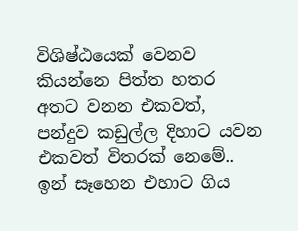විශිෂ්ඨයෙක් වෙනව කියන්නෙ පිත්ත හතර අතට වනන එකවත්, පන්දුව කඩුල්ල දිහාට යවන එකවත් විතරක් නෙමේ.. ඉන් සෑහෙන එහාට ගිය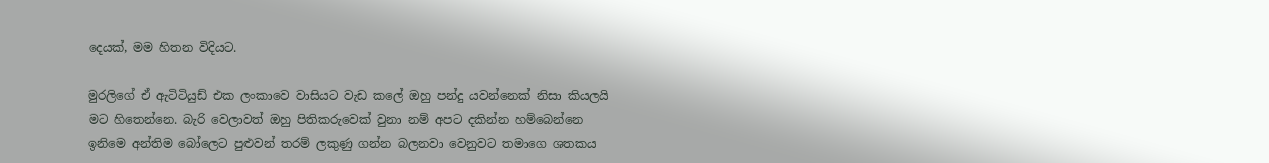දෙයක්, මම හිතන විදියට.

මුරලිගේ ඒ ඇටිටියුඩ් එක ලංකාවෙ වාසියට වැඩ කලේ ඔහු පන්දු යවන්නෙක් නිසා කියලයි මට හිතෙන්නෙ. බැරි වෙලාවත් ඔහු පිතිකරුවෙක් වුනා නම් අපට දකින්න හම්බෙන්නෙ ඉනිමෙ අන්තිම බෝලෙට පුළුවන් තරම් ලකුණු ගන්න බලනවා වෙනුවට තමාගෙ ශතකය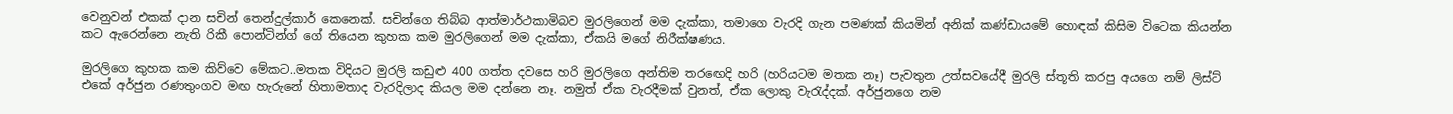වෙනුවන් එකක් දාන සචින් තෙන්දුල්කාර් කෙනෙක්. සචින්ගෙ තිබ්බ ආත්මාර්ථකාමිබව මුරලිගෙන් මම දැක්කා, තමාගෙ වැරදි ගැන පමණක් කියමින් අනික් කණ්ඩායමේ හොඳක් කිසිම විටෙක කියන්න කට ඇරෙන්නෙ නැති රිකී පොන්ටින්ග් ගේ තියෙන කුහක කම මුරලිගෙන් මම දැක්කා, ඒකයි මගේ නිරීක්ෂණය.

මුරලිගෙ කුහක කම කිව්වෙ මේකට..මතක විදියට මුරලි කඩුළු 400 ගත්ත දවසෙ හරි මුරලිගෙ අන්තිම තරඟෙදි හරි (හරියටම මතක නෑ) පැවතුන උත්සවයේදී මුරලි ස්තූති කරපු අයගෙ නම් ලිස්ට් එකේ අර්ජුන රණතුංගව මඟ හැරුනේ හිතාමතාද වැරදිලාද කියල මම දන්නෙ නෑ. නමුත් ඒක වැරදීමක් වුනත්, ඒක ලොකු වැරැද්දක්. අර්ජුනගෙ නම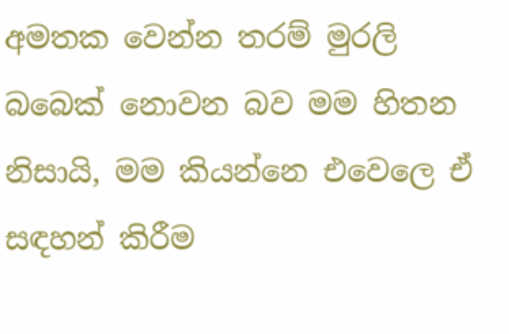අමතක වෙන්න තරම් මුරලි බබෙක් නොවන බව මම හිතන නිසායි, මම කියන්නෙ එවෙලෙ ඒ සඳහන් කිරීම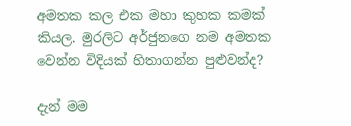අමතක කල එක මහා කුහක කමක් කියල. මුරලිට අර්ජුනගෙ නම අමතක වෙන්න විදියක් හිතාගන්න පුළුවන්ද?

දැන් මම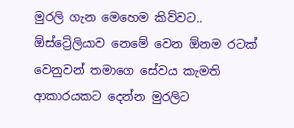මුරලි ගැන මෙහෙම කිව්වට.. ඕස්ට්‍රේලියාව නෙමේ වෙන ඕනම රටක් වෙනුවන් තමාගෙ සේවය කැමති ආකාරයකට දෙන්න මුරලිට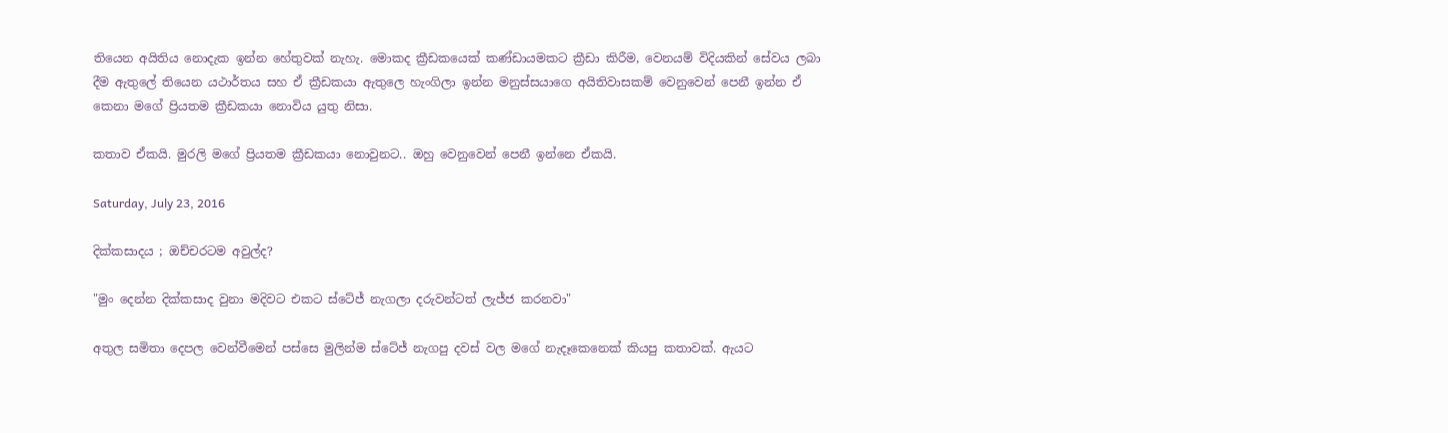තියෙන අයිතිය නොදැක ඉන්න හේතුවක් නැහැ. මොකද ක්‍රීඩකයෙක් කණ්ඩායමකට ක්‍රීඩා කිරීම, වෙනයම් විදියකින් සේවය ලබා දීම ඇතුලේ තියෙන යථාර්තය සහ ඒ ක්‍රීඩකයා ඇතුලෙ හැංගිලා ඉන්න මනුස්සයාගෙ අයිතිවාසකම් වෙනුවෙන් පෙනී ඉන්න ඒ කෙනා මගේ ප්‍රියතම ක්‍රීඩකයා නොවිය යුතු නිසා.

කතාව ඒකයි. මුරලි මගේ ප්‍රියතම ක්‍රීඩකයා නොවුනට.. ඔහු වෙනුවෙන් පෙනී ඉන්නෙ ඒකයි.

Saturday, July 23, 2016

දික්කසාදය ; ඔච්චරටම අවුල්ද?

"මුං දෙන්න දික්කසාද වුනා මදිවට එකට ස්ටේජ් නැගලා දරුවන්ටත් ලැජ්ජ කරනවා"

අතුල සමිතා දෙපල වෙන්වීමෙන් පස්සෙ මුලින්ම ස්ටේජ් නැගපු දවස් වල මගේ නැදෑකෙනෙක් කියපු කතාවක්. ඇයට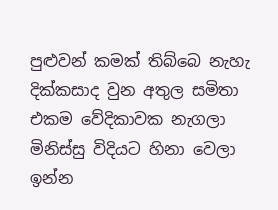පුළුවන් කමක් තිබ්බෙ නැහැ දික්කසාද වුන අතුල සමිතා එකම වේදිකාවක නැගලා මිනිස්සු විදියට හිනා වෙලා ඉන්න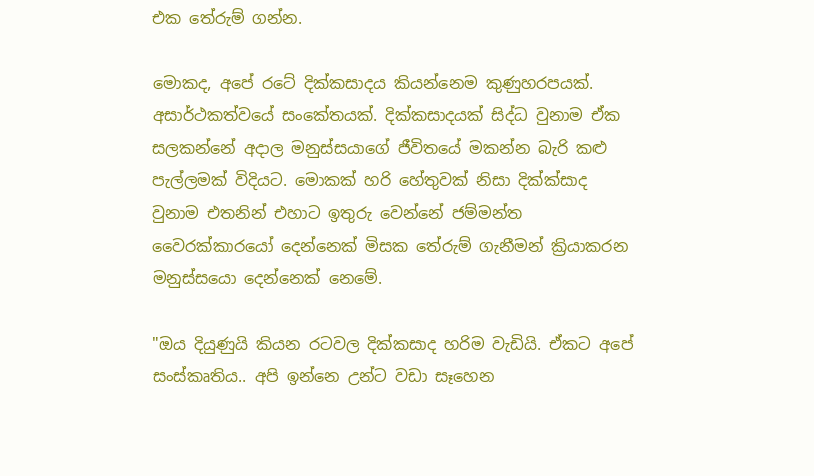එක තේරුම් ගන්න.

මොකද, අපේ රටේ දික්කසාදය කියන්නෙම කුණුහරපයක්. අසාර්ථකත්වයේ සංකේතයක්. දික්කසාදයක් සිද්ධ වුනාම ඒක සලකන්නේ අදාල මනුස්සයාගේ ජීවිතයේ මකන්න බැරි කළු පැල්ලමක් විදියට. මොකක් හරි හේතුවක් නිසා දික්ක්සාද වුනාම එතනින් එහාට ඉතුරු වෙන්නේ ජම්මන්ත වෛරක්කාරයෝ දෙන්නෙක් මිසක තේරුම් ගැනීමන් ක්‍රියාකරන මනුස්සයො දෙන්නෙක් නෙමේ.

"ඔය දියුණුයි කියන රටවල දික්කසාද හරිම වැඩියි. ඒකට අපේ සංස්කෘතිය.. අපි ඉන්නෙ උන්ට වඩා සෑහෙන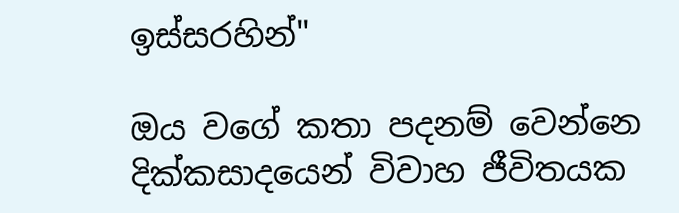ඉස්සරහින්"

ඔය වගේ කතා පදනම් වෙන්නෙ දික්කසාදයෙන් විවාහ ජීවිතයක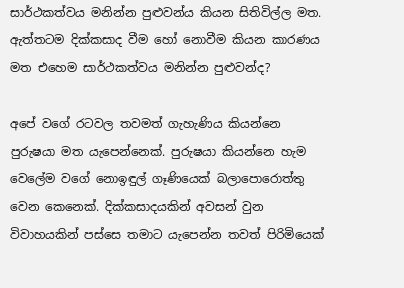සාර්ථකත්වය මනින්න පුළුවන්ය කියන සිතිවිල්ල මත. ඇත්තටම දික්කසාද වීම හෝ නොවීම කියන කාරණය මත එහෙම සාර්ථකත්වය මනින්න පුළුවන්ද?

අපේ වගේ රටවල තවමත් ගැහැණිය කියන්නෙ පුරුෂයා මත යැපෙන්නෙක්. පුරුෂයා කියන්නෙ හැම වෙලේම වගේ නොඉඳුල් ගෑණියෙක් බලාපොරොත්තු වෙන කෙනෙක්. දික්කසාදයකින් අවසන් වුන විවාහයකින් පස්සෙ තමාට යැපෙන්න තවත් පිරිමියෙක්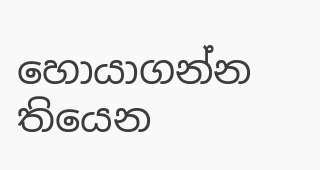හොයාගන්න තියෙන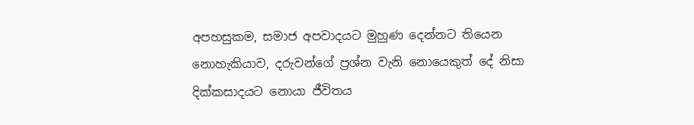අපහසුකම, සමාජ අපවාදයට මුහුණ දෙන්නට තියෙන නොහැකියාව, දරුවන්ගේ ප්‍රශ්න වැනි නොයෙකුත් දේ නිසා දික්කසාදයට නොයා ජීවිතය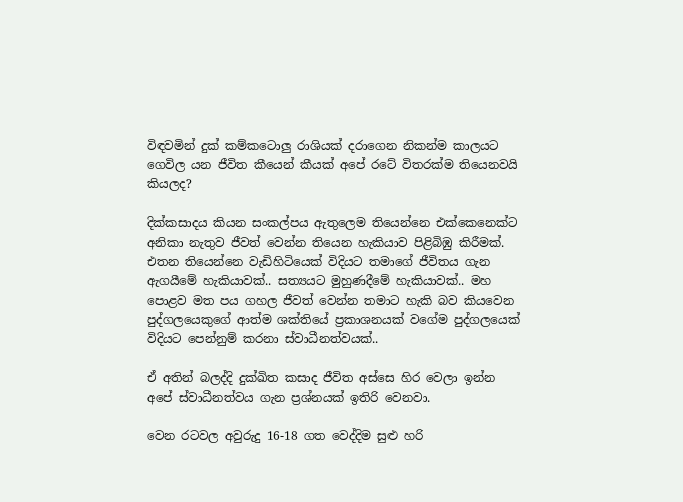විඳවමින් දුක් කම්කටොලු රාශියක් දරාගෙන නිකන්ම කාලයට ගෙවිල යන ජීවිත කීයෙන් කීයක් අපේ රටේ විතරක්ම තියෙනවයි කියලද?

දික්කසාදය කියන සංකල්පය ඇතුලෙම තියෙන්නෙ එක්කෙනෙක්ට අනිකා නැතුව ජීවත් වෙන්න තියෙන හැකියාව පිළිබිඹු කිරීමක්. එතන තියෙන්නෙ වැඩිහිටියෙක් විදියට තමාගේ ජීවිතය ගැන ඇගයීමේ හැකියාවක්.. සත්‍යයට මුහුණදීමේ හැකියාවක්.. මහ පොළව මත පය ගහල ජීවත් වෙන්න තමාට හැකි බව කියවෙන පුද්ගලයෙකුගේ ආත්ම ශක්තියේ ප්‍රකාශනයක් වගේම පුද්ගලයෙක් විදියට පෙන්නුම් කරනා ස්වාධීනත්වයක්..

ඒ අතින් බලද්දි දුක්ඛිත කසාද ජීවිත අස්සෙ හිර වෙලා ඉන්න අපේ ස්වාධීනත්වය ගැන ප්‍රශ්නයක් ඉතිරි වෙනවා.

වෙන රටවල අවුරුදු 16-18 ගත වෙද්දිම සුළු හරි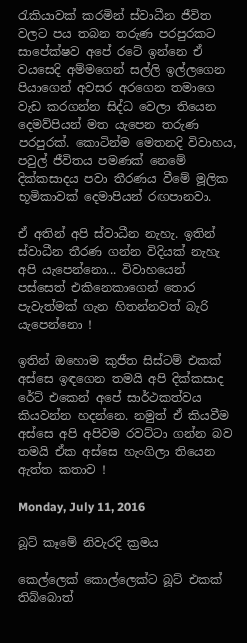රැකියාවක් කරමින් ස්වාධීන ජීවිත වලට පය තබන තරුණ පරපුරකට සාපේක්ෂව අපේ රටේ ඉන්නෙ ඒ වයසෙදි අම්මගෙන් සල්ලි ඉල්ලගෙන පියාගෙන් අවසර අරගෙන තමාගෙ වැඩ කරගන්න සිද්ධ වෙලා තියෙන දෙමව්පියන් මත යැපෙන තරුණ පරපුරක්. කොටින්ම මෙතනදි විවාහය, පවුල් ජීවිතය පමණක් නෙමේ දික්කසාදය පවා තීරණය වීමේ මූලික භූමිකාවක් දෙමාපියන් රඟපානවා.

ඒ අතින් අපි ස්වාධීන නැහැ. ඉතින් ස්වාධීන තීරණ ගන්න විදියක් නැහැ අපි යැපෙන්නො... විවාහයෙන් පස්සෙත් එකිනෙකාගෙන් තොර පැවැත්මක් ගැන හිතන්නවත් බැරි යැපෙන්නො !

ඉතින් ඔහොම කුජීත සිස්ටම් එකක් අස්සෙ ඉඳගෙන තමයි අපි දික්කසාද රේට් එකෙන් අපේ සාර්ථකත්වය කියවන්න හදන්නෙ. නමුත් ඒ කියවීම අස්සෙ අපි අපිවම රවට්ටා ගන්න බව තමයි ඒක අස්සෙ හැංගිලා තියෙන ඇත්ත කතාව !

Monday, July 11, 2016

බූට් කෑමේ නිවැරදි ක්‍රමය

කෙල්ලෙක් කොල්ලෙක්ට බූට් එකක් තිබ්බොත්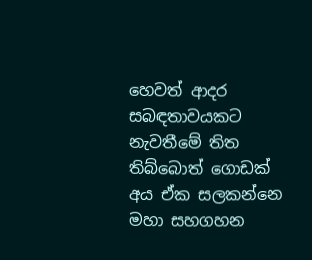හෙවත් ආදර සබඳතාවයකට නැවතීමේ තිත තිබ්බොත් ගොඩක් අය ඒක සලකන්නෙ මහා සහගහන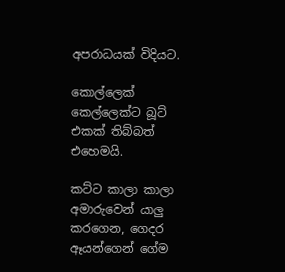අපරාධයක් විදියට.

කොල්ලෙක් කෙල්ලෙක්ට බූට් එකක් තිබ්බත් එහෙමයි.

කට්ට කාලා කාලා අමාරුවෙන් යාලු කරගෙන, ගෙදර ඈයන්ගෙන් ගේම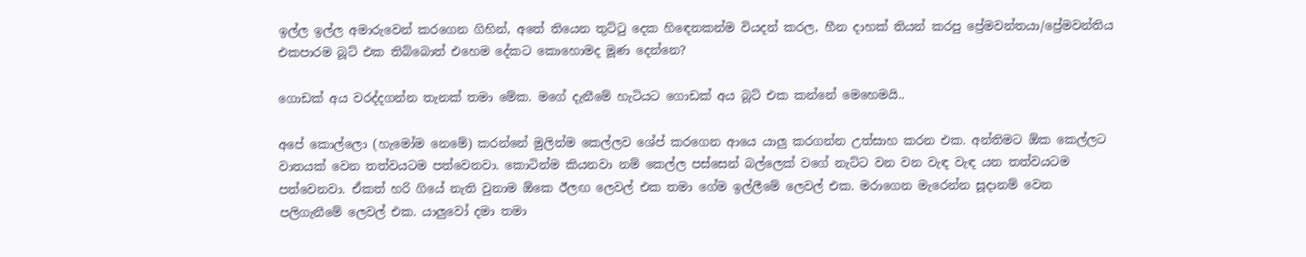ඉල්ල ඉල්ල අමාරුවෙන් කරගෙන ගිහින්, අතේ තියෙන තුට්ටු දෙක හිඳෙනකන්ම වියදන් කරල, හීන දාහක් තියන් කරපු ප්‍රේමවන්තයා/ප්‍රේමවන්තිය එකපාරම බූට් එක තිබ්බොත් එහෙම දේකට කොහොමද මූණ දෙන්නෙ?

ගොඩක් අය වරද්දගන්න තැනක් තමා මේක. මගේ දැනීමේ හැටියට ගොඩක් අය බූට් එක කන්නේ මෙහෙමයි..

අපේ කොල්ලො (හැමෝම නෙමේ) කරන්නේ මුලින්ම කෙල්ලව ශේප් කරගෙන ආයෙ යාලු කරගන්න උත්සාහ කරන එක. අන්තිමට ඕක කෙල්ලට වාතයක් වෙන තත්වයටම පත්වෙනවා. කොටින්ම කියනවා නම් කෙල්ල පස්සෙන් බල්ලෙක් වගේ නැට්ට වන වන වැඳ වැඳ යන තත්වයටම පත්වෙනවා. ඒකත් හරි ගියේ නැති වුනාම ඕකෙ ඊලඟ ලෙවල් එක තමා ගේම ඉල්ලීමේ ලෙවල් එක. මරාගෙන මැරෙන්න සූදානම් වෙන පලිගැනීමේ ලෙවල් එක. යාලුවෝ දමා තමා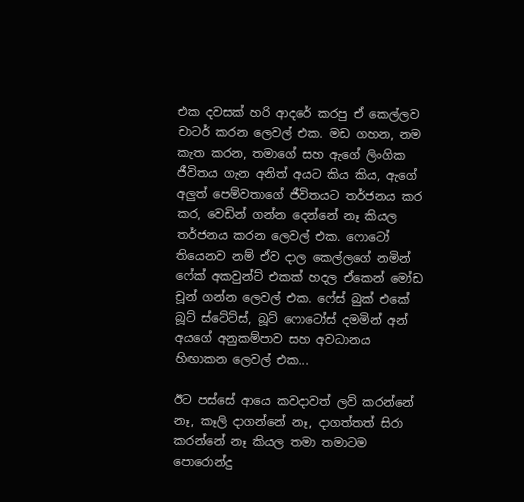එක දවසක් හරි ආදරේ කරපු ඒ කෙල්ලව චාටර් කරන ලෙවල් එක. මඩ ගහන, නම කැත කරන, තමාගේ සහ ඇගේ ලිංගික ජීවිතය ගැන අනිත් අයට කිය කිය, ඇගේ අලුත් පෙම්වතාගේ ජීවිතයට තර්ජනය කර කර, වෙඩින් ගන්න දෙන්නේ නෑ කියල තර්ජනය කරන ලෙවල් එක. ෆොටෝ තියෙනව නම් ඒව දාල කෙල්ලගේ නමින් ෆේක් අකවුන්ට් එකක් හදල ඒකෙන් මෝඩ චූන් ගන්න ලෙවල් එක. ෆේස් බුක් එකේ බූට් ස්ටේට්ස්, බූට් ෆොටෝස් දමමින් අන් අයගේ අනුකම්පාව සහ අවධානය හිඟාකන ලෙවල් එක...

ඊට පස්සේ ආයෙ කවදාවත් ලව් කරන්නේ නෑ, කෑලි දාගන්නේ නෑ, දාගත්තත් සිරා කරන්නේ නෑ කියල තමා තමාටම පොරොන්දු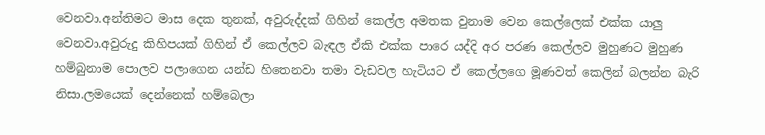වෙනවා.අන්තිමට මාස දෙක තුනක්, අවුරුද්දක් ගිහින් කෙල්ල අමතක වුනාම වෙන කෙල්ලෙක් එක්ක යාලු වෙනවා.අවුරුදු කිහිපයක් ගිහින් ඒ කෙල්ලව බැඳල ඒකි එක්ක පාරෙ යද්දි අර පරණ කෙල්ලව මුහුණට මුහුණ හම්බුනාම පොලව පලාගෙන යන්ඩ හිතෙනවා තමා වැඩවල හැටියට ඒ කෙල්ලගෙ මූණවත් කෙලින් බලන්න බැරි නිසා.ලමයෙක් දෙන්නෙක් හම්බෙලා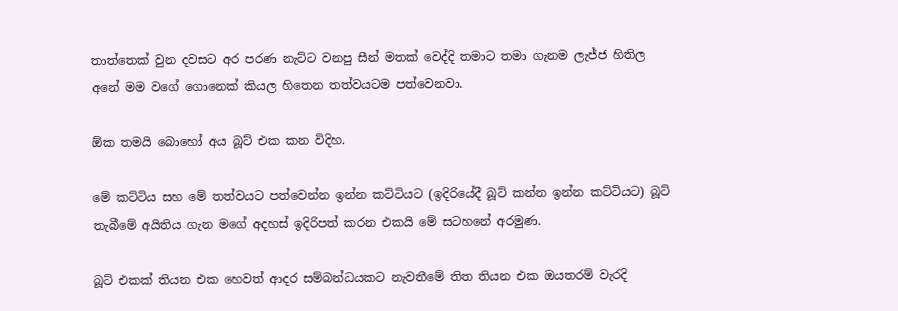තාත්තෙක් වුන දවසට අර පරණ නැට්ට වනපු සීන් මතක් වෙද්දි තමාට තමා ගැනම ලැජ්ජ හිතිල අනේ මම වගේ ගොනෙක් කියල හිතෙන තත්වයටම පත්වෙනවා.

ඕක තමයි බොහෝ අය බූට් එක කන විදිහ.

මේ කට්ටිය සහ මේ තත්වයට පත්වෙන්න ඉන්න කට්ටියට (ඉදිරියේදී බූට් කන්න ඉන්න කට්ටියට) බූට් තැබීමේ අයිතිය ගැන මගේ අදහස් ඉදිරිපත් කරන එකයි මේ සටහනේ අරමුණ.

බූට් එකක් තියන එක හෙවත් ආදර සම්බන්ධයකට නැවතීමේ තිත තියන එක ඔයතරම් වැරදි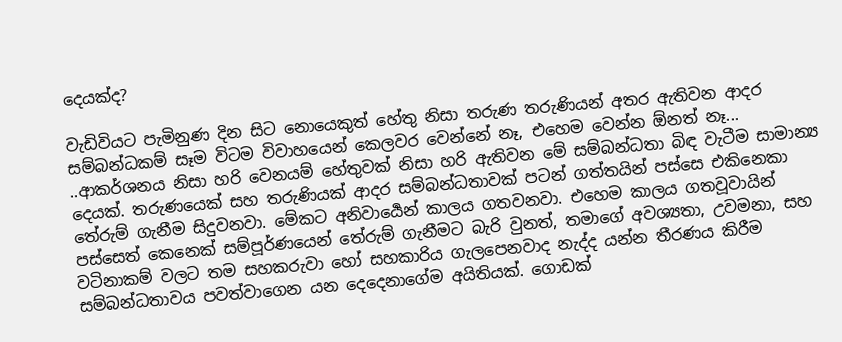දෙයක්ද?

වැඩිවියට පැමිනුණ දින සිට නොයෙකුත් හේතු නිසා තරුණ තරුණියන් අතර ඇතිවන ආදර සම්බන්ධකම් සෑම විටම විවාහයෙන් කෙලවර වෙන්නේ නෑ, එහෙම වෙන්න ඕනත් නෑ...
..ආකර්ශනය නිසා හරි වෙනයම් හේතුවක් නිසා හරි ඇතිවන මේ සම්බන්ධතා බිඳ වැටීම සාමාන්‍ය දෙයක්. තරුණයෙක් සහ තරුණියක් ආදර සම්බන්ධතාවක් පටන් ගත්තයින් පස්සෙ එකිනෙකා තේරුම් ගැනීම සිදුවනවා. මේකට අනිවාර්‍යෙන් කාලය ගතවනවා. එහෙම කාලය ගතවූවායින් පස්සෙත් කෙනෙක් සම්පූර්ණයෙන් තේරුම් ගැනීමට බැරි වුනත්, තමාගේ අවශ්‍යතා, උවමනා, සහ වටිනාකම් වලට තම සහකරුවා හෝ සහකාරිය ගැලපෙනවාද නැද්ද යන්න තීරණය කිරීම සම්බන්ධතාවය පවත්වාගෙන යන දෙදෙනාගේම අයිතියක්. ගොඩක්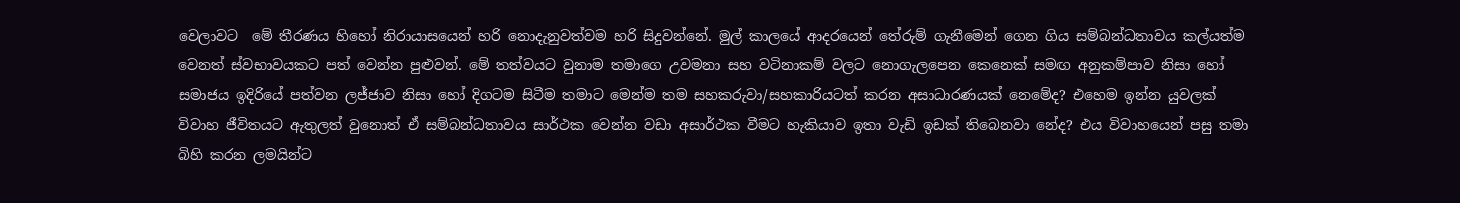වෙලාවට  මේ තීරණය හිහෝ නිරායාසයෙන් හරි නොදැනුවත්වම හරි සිදුවන්නේ. මුල් කාලයේ ආදරයෙන් තේරුම් ගැනීමෙන් ගෙන ගිය සම්බන්ධතාවය කල්යත්ම වෙනත් ස්වභාවයකට පත් වෙන්න පුළුවන්. මේ තත්වයට වුනාම තමාගෙ උවමනා සහ වටිනාකම් වලට නොගැලපෙන කෙනෙක් සම‍ඟ අනුකම්පාව නිසා හෝ සමාජය ඉදිරියේ පත්වන ලජ්ජාව නිසා හෝ දිගටම සිටීම තමාට මෙන්ම තම සහකරුවා/සහකාරියටත් කරන අසාධාරණයක් නෙමේද? එහෙම ඉන්න යුවලක් විවාහ ජීවිතයට ඇතුලත් වුනොත් ඒ සම්බන්ධතාවය සාර්ථක වෙන්න වඩා අසාර්ථක වීමට හැකියාව ඉතා වැඩි ඉඩක් තිබෙනවා නේද? එය විවාහයෙන් පසු තමා බිහි කරන ලමයින්ට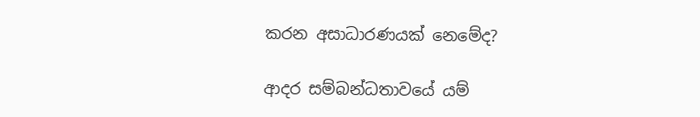කරන අසාධාරණයක් නෙමේද?

ආදර සම්බන්ධතාවයේ යම්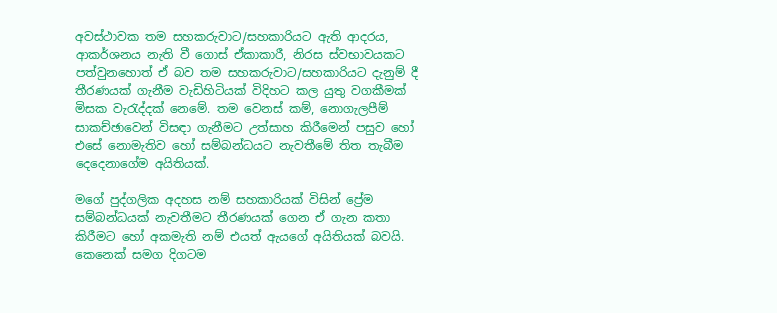අවස්ථාවක තම සහකරුවාට/සහකාරියට ඇති ආදරය, ආකර්ශනය නැති වී ගොස් ඒකාකාරී, නිරස ස්වභාවයකට පත්වුනහොත් ඒ බව තම සහකරුවාට/සහකාරියට දැනුම් දී තීරණයක් ගැනීම වැඩිහිටියක් විදිහට කල යුතු වගකීමක් මිසක වැරැද්දක් නෙමේ. තම වෙනස් කම්, නොගැලපීම් සාකච්ඡාවෙන් විසඳා ගැනීමට උත්සාහ කිරීමෙන් පසුව හෝ එසේ නොමැතිව හෝ සම්බන්ධයට නැවතීමේ තිත තැබීම දෙදෙනාගේම අයිතියක්.

මගේ පුද්ගලික අදහස නම් සහකාරියක් විසින් ප්‍රේම සම්බන්ධයක් නැවතීමට තීරණයක් ගෙන ඒ ගැන කතා කිරීමට හෝ අකමැති නම් එයත් ඇයගේ අයිතියක් බවයි. කෙනෙක් සමග දිගටම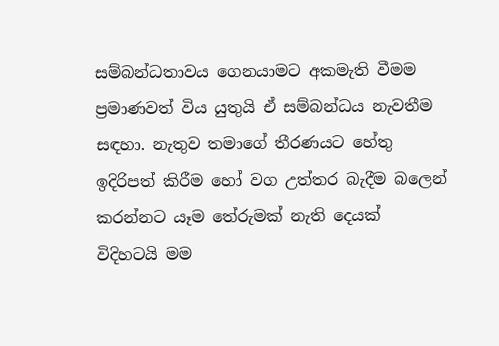සම්බන්ධතාවය ගෙනයාමට අකමැති වීමම ප්‍රමාණවත් විය යුතුයි ඒ සම්බන්ධය නැවතීම සඳහා. නැතුව තමාගේ තීරණයට හේතු ඉදිරිපත් කිරීම හෝ වග උත්තර බැදීම බලෙන් කරන්නට යෑම තේරුමක් නැති දෙයක් විදිහටයි මම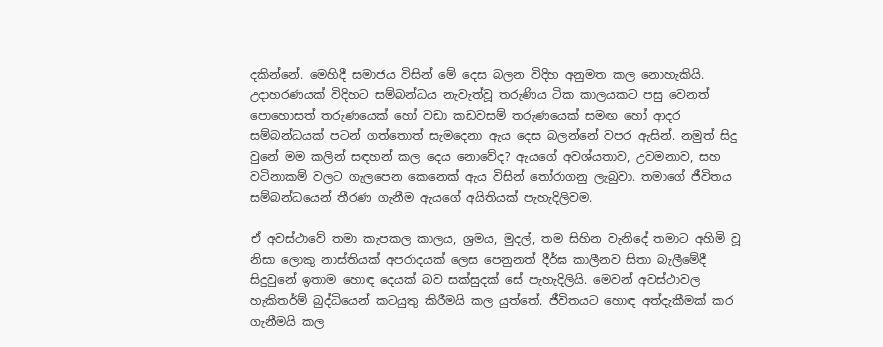දකින්නේ. මෙහිදී සමාජය විසින් මේ දෙස බලන විදිහ අනුමත කල නොහැකියි. උදාහරණයක් විදිහට සම්බන්ධය නැවැත්වූ තරුණිය ටික කාලයකට පසු වෙනත් පොහොසත් තරුණයෙක් හෝ වඩා කඩවසම් තරුණයෙක් සමඟ හෝ ආදර සම්බන්ධයක් පටන් ගත්තොත් සැමදෙනා ඇය දෙස බලන්නේ වපර ඇසින්. නමුත් සිදු වුනේ මම කලින් සඳහන් කල දෙය නොවේද? ඇයගේ අවශ්යතාව, උවමනාව, සහ වටිනාකම් වලට ගැලපෙන කෙනෙක් ඇය විසින් තෝරාගනු ලැබුවා. තමාගේ ජීවිතය සම්බන්ධයෙන් තීරණ ගැනීම ඇයගේ අයිතියක් පැහැදිලිවම.

ඒ අවස්ථාවේ තමා කැපකල කාලය, ශ්‍රමය, මුදල්, තම සිහින වැනිදේ තමාට අහිමි වූ නිසා ලොකු නාස්තියක් අපරාදයක් ලෙස පෙනුනත් දීර්ඝ කාලීනව සිතා බැලීමේදී සිදුවුනේ ඉතාම හොඳ දෙයක් බව සක්සුදක් සේ පැහැදිලියි. මෙවන් අවස්ථාවල හැකිතර්ම් බුද්ධියෙන් කටයුතු කිරීමයි කල යුත්තේ. ජීවිතයට හොඳ අත්දැකීමක් කර ගැනීමයි කල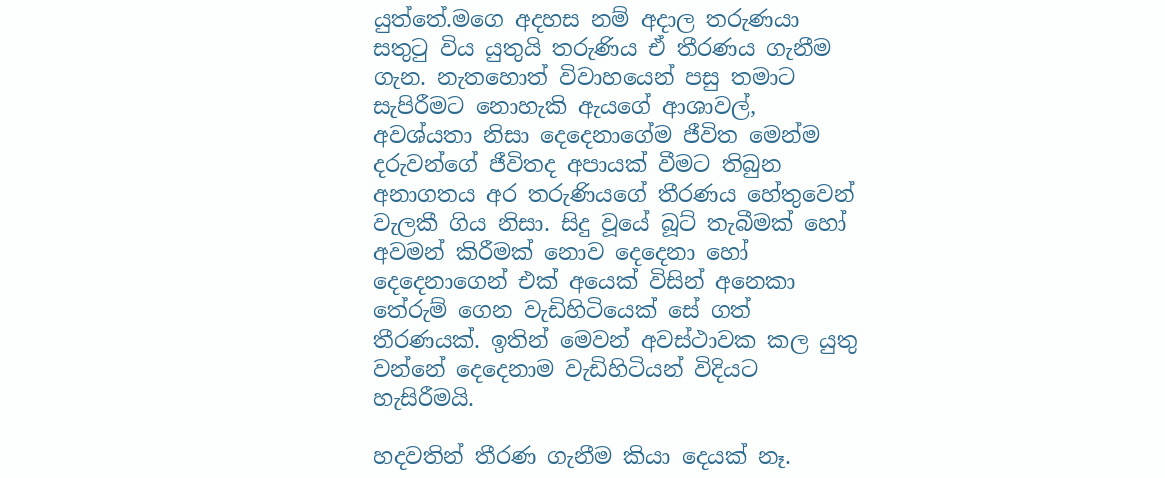යුත්තේ.මගෙ අදහස නම් අදාල තරුණයා සතුටු විය යුතුයි තරුණිය ඒ තීරණය ගැනීම ගැන. නැතහොත් විවාහයෙන් පසු තමාට සැපිරීමට නොහැකි ඇයගේ ආශාවල්, අවශ්යතා නිසා දෙදෙනාගේම ජීවිත මෙන්ම දරුවන්ගේ ජීවිතද අපායක් වීමට තිබුන අනාගතය අර තරුණියගේ තීරණය හේතුවෙන් වැලකී ගිය නිසා. සිදු වූයේ බූට් තැබීමක් හෝ අවමන් කිරීමක් නොව දෙදෙනා හෝ දෙදෙනාගෙන් එක් අයෙක් විසින් අනෙකා තේරුම් ගෙන වැඩිහිටියෙක් සේ ගත් තීරණයක්. ඉතින් මෙවන් අවස්ථාවක කල යුතු වන්නේ දෙදෙනාම වැඩිහිටියන් විදියට හැසිරීමයි.

හදවතින් තීරණ ගැනීම කියා දෙයක් නෑ.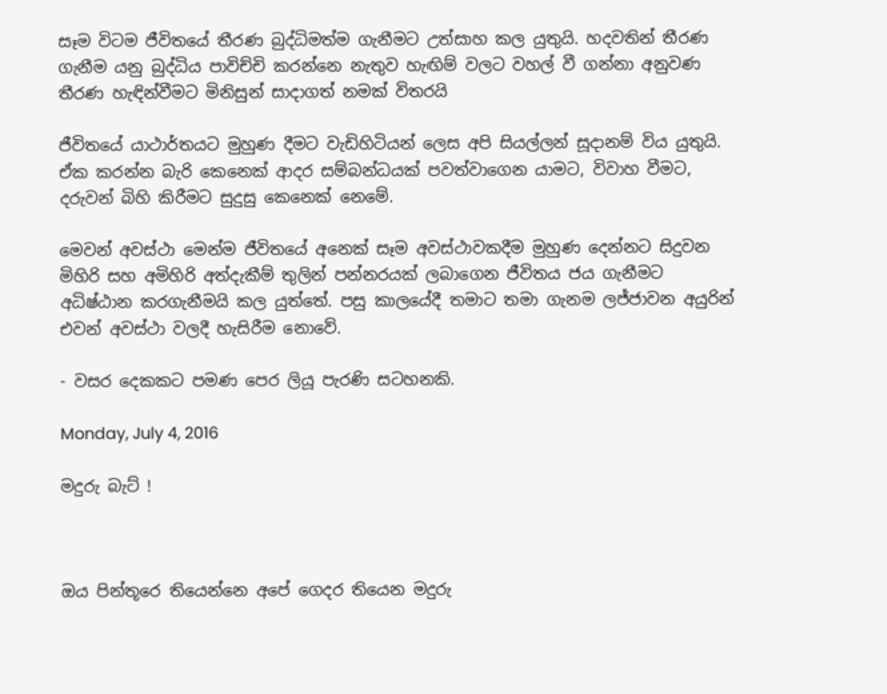සෑම විටම ජීවිතයේ තීරණ බුද්ධිමත්ම ගැනීමට උත්සාහ කල යුතුයි. හදවතින් තීරණ ගැනීම යනු බුද්ධිය පාවිච්චි කරන්නෙ නැතුව හැඟිම් වලට වහල් වී ගන්නා අනුවණ තීරණ හැඳින්වීමට මිනිසුන් සාදාගත් නමක් විතරයි

ජීවිතයේ යාථාර්තයට මුහුණ දීමට වැඩිහිටියන් ලෙස අපි සියල්ලන් සූදානම් විය යුතුයි. ඒක කරන්න බැරි කෙනෙක් ආදර සම්බන්ධයක් පවත්වාගෙන යාමට, විවාහ වීමට, දරුවන් බිහි කිරීමට සුදුසු කෙනෙක් නෙමේ.

මෙවන් අවස්ථා මෙන්ම ජීවිතයේ අනෙක් සෑම අවස්ථාවකදීම මුහුණ දෙන්නට සිදුවන මිහිරි සහ අමිහිරි අත්දැකීම් තුලින් පන්නරයක් ලබාගෙන ජීවිතය ජය ගැනීමට අධිෂ්ඨාන කරගැනීමයි කල යුත්තේ. පසු කාලයේදී තමාට තමා ගැනම ලජ්ජාවන අයුරින් එවන් අවස්ථා වලදී හැසිරීම නොවේ.

- වසර දෙකකට පමණ පෙර ලියූ පැරණි සටහනකි.

Monday, July 4, 2016

මදුරු බැට් !



ඔය පින්තූරෙ තියෙන්නෙ අපේ ගෙදර තියෙන මදුරු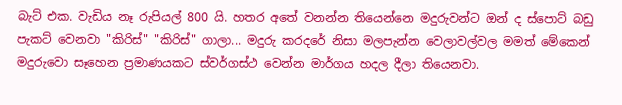බැට් එක. වැඩිය නෑ රුපියල් 800 යි. හතර අතේ වනන්න තියෙන්නෙ මදුරුවන්ට ඔන් ද ස්පොට් බඩු පැකට් වෙනවා "කිරිස්" "කිරිස්" ගාලා... මදුරු කරදරේ නිසා මලපැන්න වෙලාවල්වල මමත් මේකෙන් මදුරුවො සෑහෙන ප්‍රමාණයකට ස්වර්ගස්ථ වෙන්න මාර්ගය හදල දීලා තියෙනවා.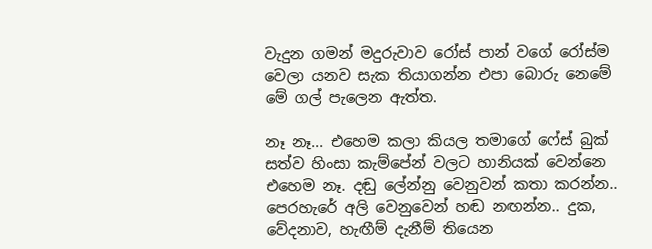වැදුන ගමන් මදුරුවාව රෝස් පාන් වගේ රෝස්ම වෙලා යනව සැක තියාගන්න එපා බොරු නෙමේ මේ ගල් පැලෙන ඇත්ත.

නෑ නෑ... එහෙම කලා කියල තමාගේ ෆේස් බුක් සත්ව හිංසා කැම්පේන් වලට හානියක් වෙන්නෙ එහෙම නෑ. දඬු ලේන්නු වෙනුවන් කතා කරන්න.. පෙරහැරේ අලි වෙනුවෙන් හඬ නඟන්න.. දුක, වේදනාව, හැඟීම් දැනීම් තියෙන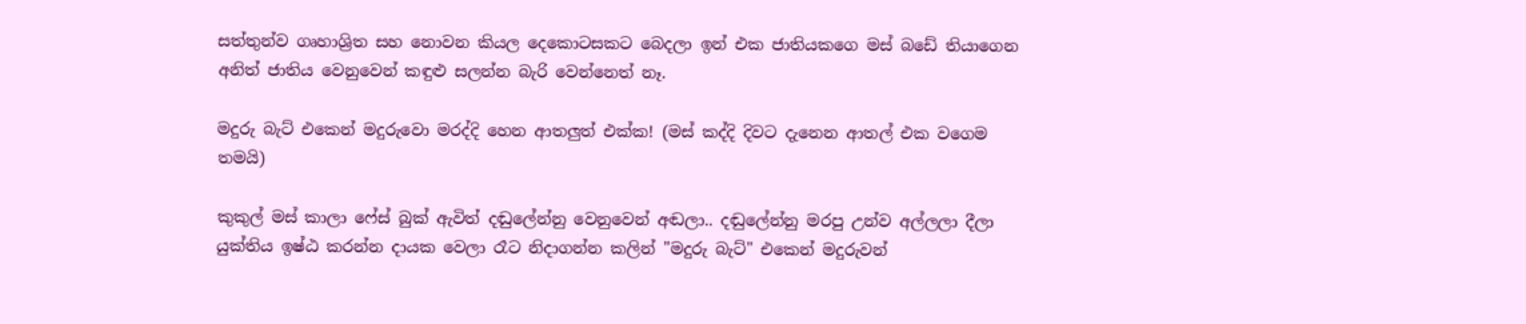සත්තුන්ව ගෘහාශ්‍රිත සහ නොවන කියල දෙකොටසකට බෙදලා ඉන් එක ජාතියකගෙ මස් බඩේ තියාගෙන අනිත් ජාතිය වෙනුවෙන් කඳුළු සලන්න බැරි වෙන්නෙත් නෑ.

මදුරු බැට් එකෙන් මදුරුවො මරද්දි හෙන ආතලුත් එක්ක! (මස් කද්දි දිවට දැනෙන ආතල් එක වගෙම තමයි)

කුකුල් මස් කාලා ෆේස් බුක් ඇවිත් දඬුලේන්නු වෙනුවෙන් අඬලා.. දඬුලේන්නු මරපු උන්ව අල්ලලා දීලා යුක්තිය ඉෂ්ඨ කරන්න දායක වෙලා රෑට නිදාගන්න කලින් "මදුරු බැට්" එකෙන් මදුරුවන්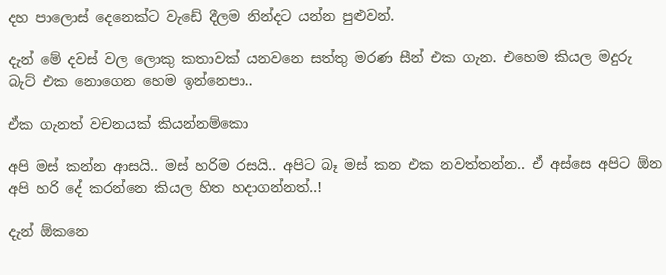දහ පාලොස් දෙනෙක්ට වැඩේ දීලම නින්දට යන්න පුළුවන්.

දැන් මේ දවස් වල ලොකු කතාවක් යනවනෙ සත්තු මරණ සීන් එක ගැන. එහෙම කියල මදුරු බැට් එක නොගෙන හෙම ඉන්නෙපා..

ඒක ගැනත් වචනයක් කියන්නම්කො

අපි මස් කන්න ආසයි.. මස් හරිම රසයි.. අපිට බෑ මස් කන එක නවත්තන්න.. ඒ අස්සෙ අපිට ඕන අපි හරි දේ කරන්නෙ කියල හිත හදාගන්නත්..!

දැන් ඕකනෙ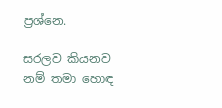ප්‍රශ්නෙ.

සරලව කියනව නම් තමා හොඳ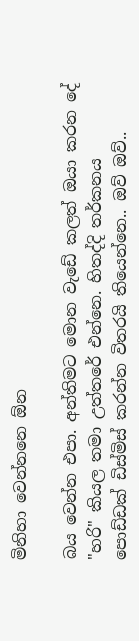මිනිහා වෙන්නනෙ ඕන

බය වෙන්න එපා. අන්තිමට මොන වැඩේ කලත් ඔයා කරන දේ "හරි" කියල තමා උත්තරේ එන්නෙ. හිතද්දි තර්කනය පොඩ්ඩක් ඩිස්මිස් කරන්න විතරයි තියෙන්නෙ.. ඔව් ඔව්..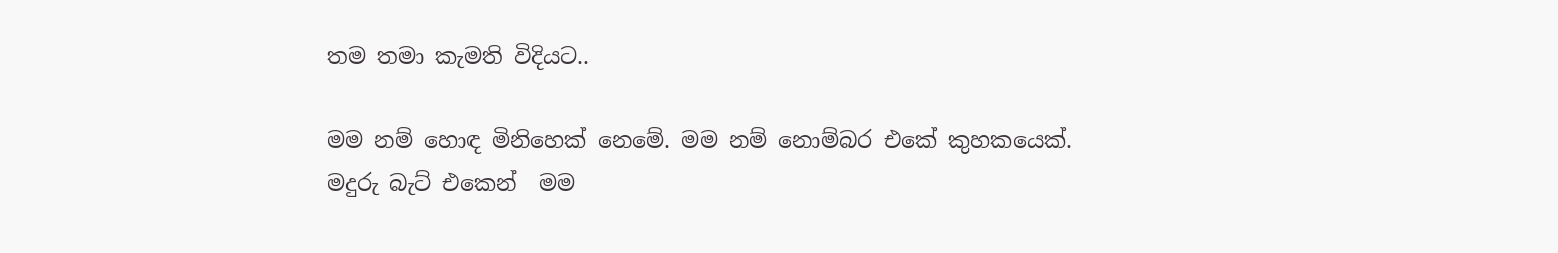තම තමා කැමති විදියට..

මම නම් හොඳ මිනිහෙක් නෙමේ. මම නම් නොම්බර එකේ කුහකයෙක්. මදුරු බැට් එකෙන්  මම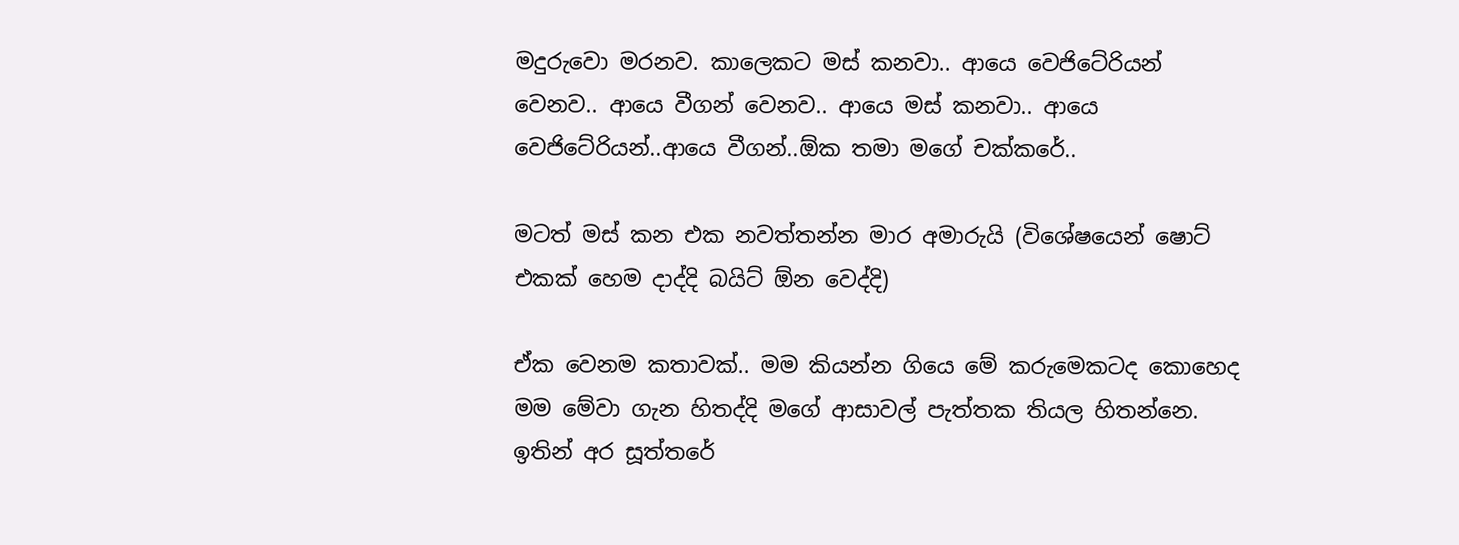මදුරුවො මරනව. කාලෙකට මස් කනවා.. ආයෙ වෙජිටේරියන් වෙනව.. ආයෙ වීගන් වෙනව.. ආයෙ මස් කනවා.. ආයෙ වෙජිටේරියන්..ආයෙ වීගන්..ඕක තමා මගේ චක්කරේ..

මටත් මස් කන එක නවත්තන්න මාර අමාරුයි (විශේෂයෙන් ෂොට් එකක් හෙම දාද්දි බයිට් ඕන වෙද්දි)

ඒක වෙනම කතාවක්.. මම කියන්න ගියෙ මේ කරුමෙකටද කොහෙද මම මේවා ගැන හිතද්දි මගේ ආසාවල් පැත්තක තියල හිතන්නෙ. ඉතින් අර සූත්තරේ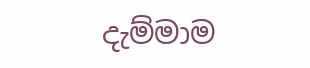දැම්මාම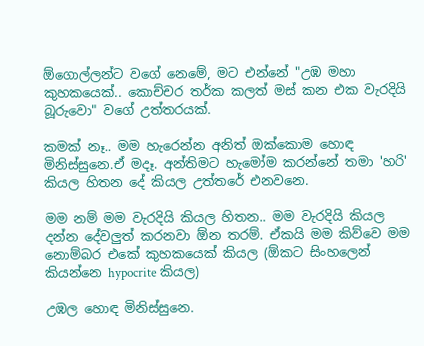ඕගොල්ලන්ට වගේ නෙමේ, මට එන්නේ "උඹ මහා කුහකයෙක්.. කොච්චර තර්ක කලත් මස් කන එක වැරදියි බූරුවො" වගේ උත්තරයක්.

කමක් නෑ.. මම හැරෙන්න අනිත් ඔක්කොම හොඳ මිනිස්සුනෙ.ඒ මදෑ. අන්තිමට හැමෝම කරන්නේ තමා 'හරි' කියල හිතන දේ කියල උත්තරේ එනවනෙ.

මම නම් මම වැරදියි කියල හිතන.. මම වැරදියි කියල දන්න දේවලුත් කරනවා ඕන තරම්. ඒකයි මම කිව්වෙ මම නොම්බර එකේ කුහකයෙක් කියල (ඕකට සිංහලෙන් කියන්නෙ hypocrite කියල)

උඹල හොඳ මිනිස්සුනෙ.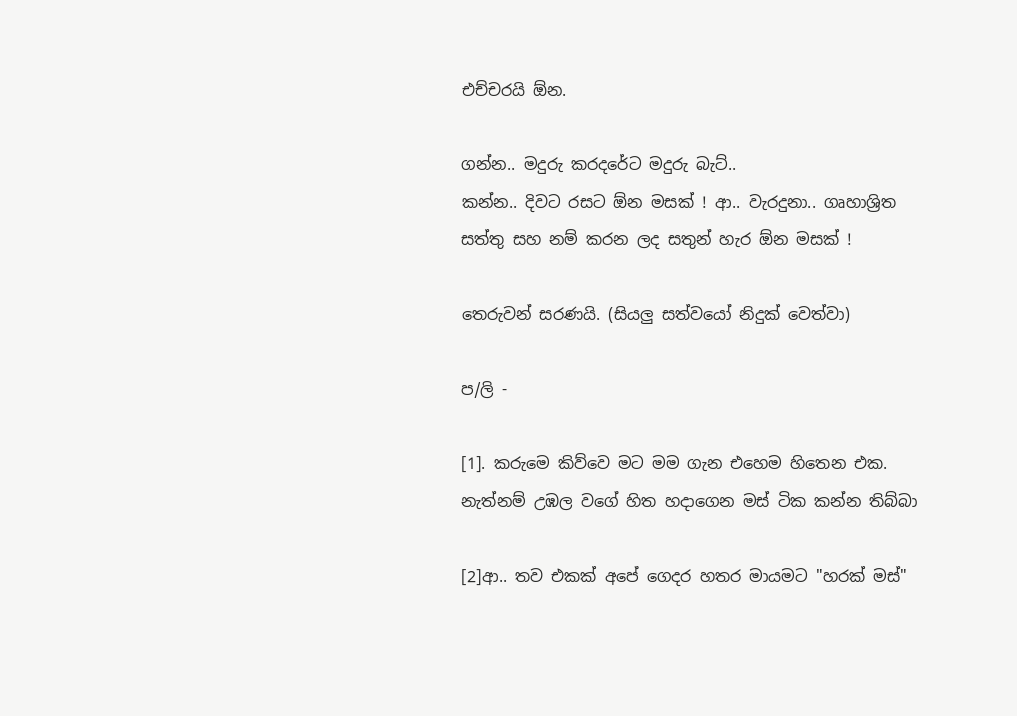එච්චරයි ඕන.

ගන්න.. මදුරු කරදරේට මදුරු බැට්..
කන්න.. දිවට රසට ඕන මසක් ! ආ.. වැරදුනා.. ගෘහාශ්‍රිත සත්තු සහ නම් කරන ලද සතුන් හැර ඕන මසක් !

තෙරුවන් සරණයි. (සියලු සත්වයෝ නිදුක් වෙත්වා)

ප/ලි -

[1]. කරුමෙ කිව්වෙ මට මම ගැන එහෙම හිතෙන එක. නැත්නම් උඹල වගේ හිත හදාගෙන මස් ටික කන්න තිබ්බා

[2]ආ.. තව එකක් අපේ ගෙදර හතර මායමට "හරක් මස්"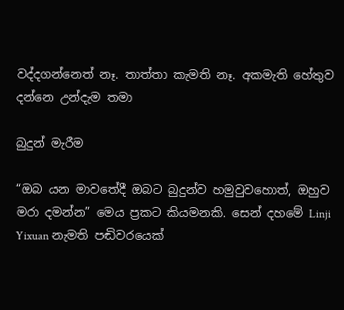වද්දගන්නෙත් නෑ. තාත්තා කැමති නෑ. අකමැති හේතුව දන්නෙ උන්දැම තමා

බුදුන් මැරීම

“ඔබ යන මාවතේදී ඔබට බුදුන්ව හමුවුවහොත්, ඔහුව මරා දමන්න” මෙය ප්‍රකට කියමනකි. සෙන් දහමේ Linji Yixuan නැමති පඬිවරයෙක්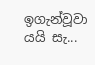ඉගැන්වූවා යයි සැ...